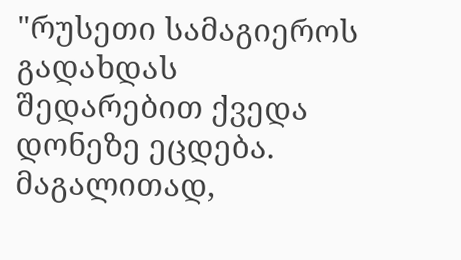"რუსეთი სამაგიეროს გადახდას შედარებით ქვედა დონეზე ეცდება. მაგალითად,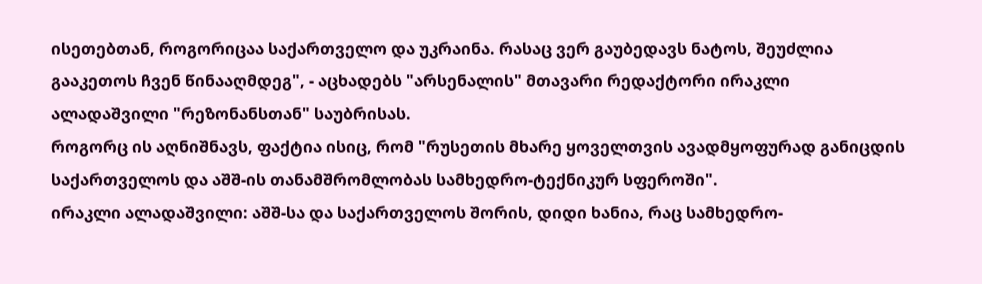ისეთებთან, როგორიცაა საქართველო და უკრაინა. რასაც ვერ გაუბედავს ნატოს, შეუძლია გააკეთოს ჩვენ წინააღმდეგ", - აცხადებს "არსენალის" მთავარი რედაქტორი ირაკლი ალადაშვილი "რეზონანსთან" საუბრისას.
როგორც ის აღნიშნავს, ფაქტია ისიც, რომ "რუსეთის მხარე ყოველთვის ავადმყოფურად განიცდის საქართველოს და აშშ-ის თანამშრომლობას სამხედრო-ტექნიკურ სფეროში".
ირაკლი ალადაშვილი: აშშ-სა და საქართველოს შორის, დიდი ხანია, რაც სამხედრო-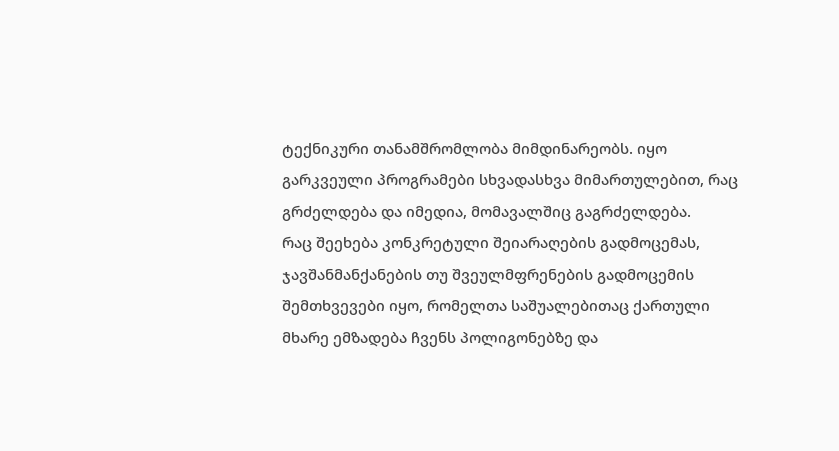ტექნიკური თანამშრომლობა მიმდინარეობს. იყო გარკვეული პროგრამები სხვადასხვა მიმართულებით, რაც გრძელდება და იმედია, მომავალშიც გაგრძელდება.
რაც შეეხება კონკრეტული შეიარაღების გადმოცემას, ჯავშანმანქანების თუ შვეულმფრენების გადმოცემის შემთხვევები იყო, რომელთა საშუალებითაც ქართული მხარე ემზადება ჩვენს პოლიგონებზე და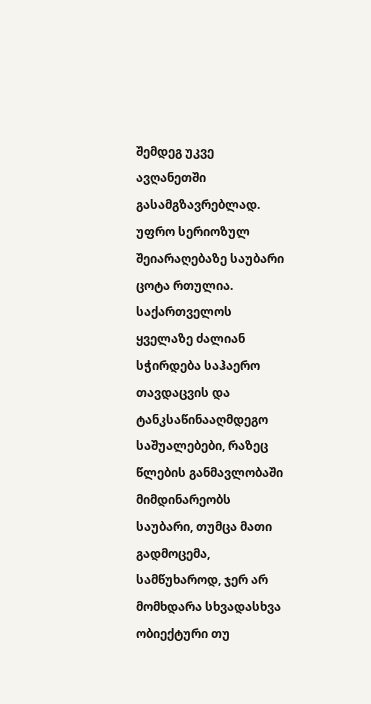შემდეგ უკვე ავღანეთში გასამგზავრებლად. უფრო სერიოზულ შეიარაღებაზე საუბარი ცოტა რთულია.
საქართველოს ყველაზე ძალიან სჭირდება საჰაერო თავდაცვის და ტანკსაწინააღმდეგო საშუალებები, რაზეც წლების განმავლობაში მიმდინარეობს საუბარი, თუმცა მათი გადმოცემა, სამწუხაროდ, ჯერ არ მომხდარა სხვადასხვა ობიექტური თუ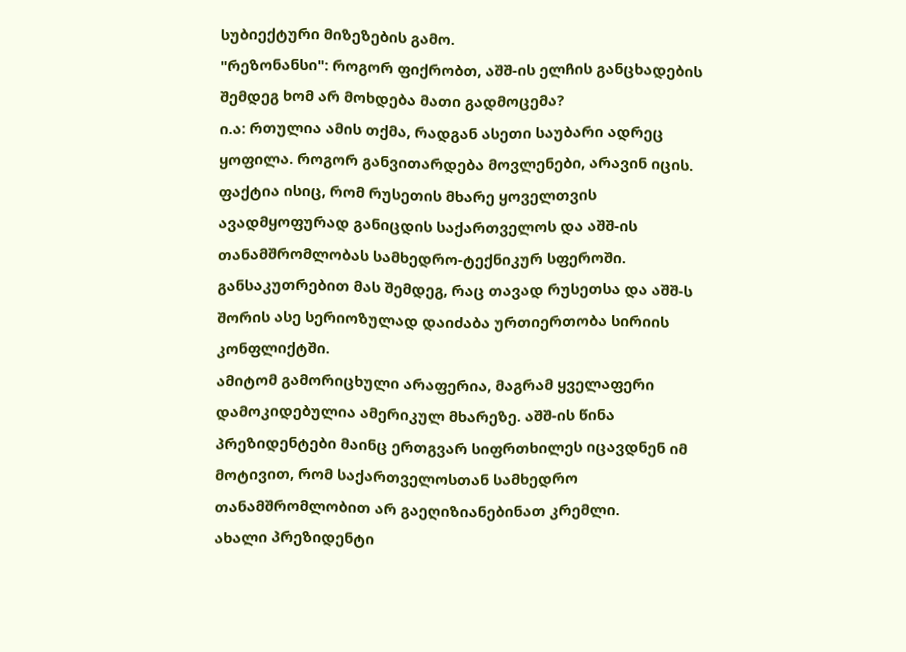სუბიექტური მიზეზების გამო.
"რეზონანსი": როგორ ფიქრობთ, აშშ-ის ელჩის განცხადების შემდეგ ხომ არ მოხდება მათი გადმოცემა?
ი.ა: რთულია ამის თქმა, რადგან ასეთი საუბარი ადრეც ყოფილა. როგორ განვითარდება მოვლენები, არავინ იცის. ფაქტია ისიც, რომ რუსეთის მხარე ყოველთვის ავადმყოფურად განიცდის საქართველოს და აშშ-ის თანამშრომლობას სამხედრო-ტექნიკურ სფეროში. განსაკუთრებით მას შემდეგ, რაც თავად რუსეთსა და აშშ-ს შორის ასე სერიოზულად დაიძაბა ურთიერთობა სირიის კონფლიქტში.
ამიტომ გამორიცხული არაფერია, მაგრამ ყველაფერი დამოკიდებულია ამერიკულ მხარეზე. აშშ-ის წინა პრეზიდენტები მაინც ერთგვარ სიფრთხილეს იცავდნენ იმ მოტივით, რომ საქართველოსთან სამხედრო თანამშრომლობით არ გაეღიზიანებინათ კრემლი.
ახალი პრეზიდენტი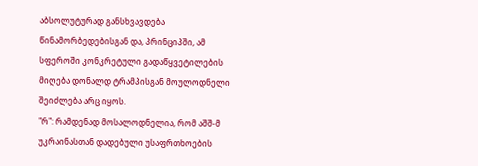აბსოლუტურად განსხვავდება წინამორბედებისგან და, პრინციპში, ამ სფეროში კონკრეტული გადაწყვეტილების მიღება დონალდ ტრამპისგან მოულოდნელი შეიძლება არც იყოს.
"რ": რამდენად მოსალოდნელია, რომ აშშ-მ უკრაინასთან დადებული უსაფრთხოების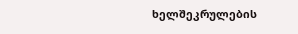ხელშეკრულების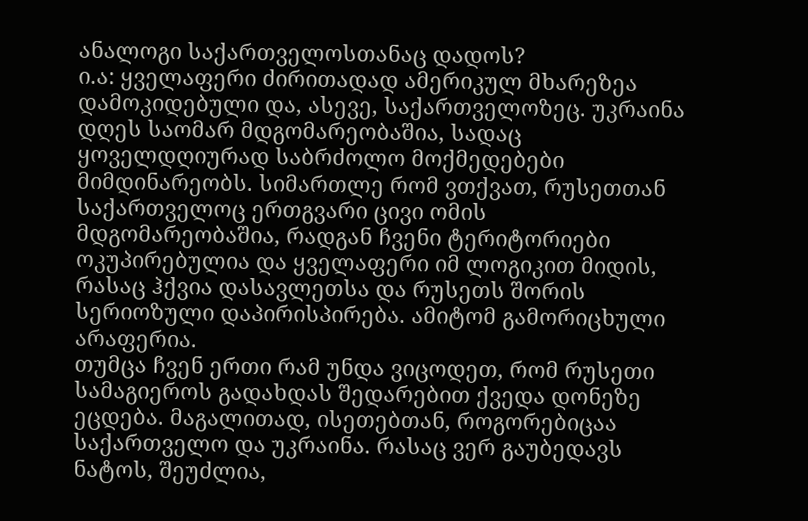ანალოგი საქართველოსთანაც დადოს?
ი.ა: ყველაფერი ძირითადად ამერიკულ მხარეზეა დამოკიდებული და, ასევე, საქართველოზეც. უკრაინა დღეს საომარ მდგომარეობაშია, სადაც ყოველდღიურად საბრძოლო მოქმედებები მიმდინარეობს. სიმართლე რომ ვთქვათ, რუსეთთან საქართველოც ერთგვარი ცივი ომის მდგომარეობაშია, რადგან ჩვენი ტერიტორიები ოკუპირებულია და ყველაფერი იმ ლოგიკით მიდის, რასაც ჰქვია დასავლეთსა და რუსეთს შორის სერიოზული დაპირისპირება. ამიტომ გამორიცხული არაფერია.
თუმცა ჩვენ ერთი რამ უნდა ვიცოდეთ, რომ რუსეთი სამაგიეროს გადახდას შედარებით ქვედა დონეზე ეცდება. მაგალითად, ისეთებთან, როგორებიცაა საქართველო და უკრაინა. რასაც ვერ გაუბედავს ნატოს, შეუძლია,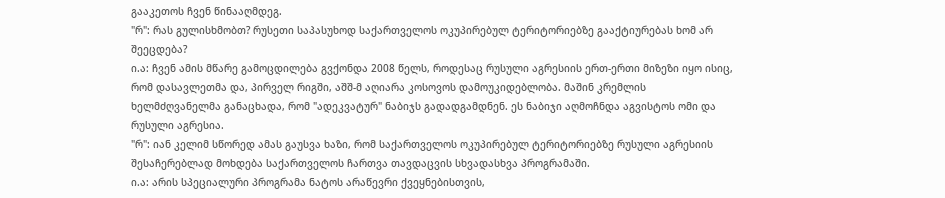გააკეთოს ჩვენ წინააღმდეგ.
"რ": რას გულისხმობთ? რუსეთი საპასუხოდ საქართველოს ოკუპირებულ ტერიტორიებზე გააქტიურებას ხომ არ შეეცდება?
ი.ა: ჩვენ ამის მწარე გამოცდილება გვქონდა 2008 წელს, როდესაც რუსული აგრესიის ერთ-ერთი მიზეზი იყო ისიც, რომ დასავლეთმა და, პირველ რიგში, აშშ-მ აღიარა კოსოვოს დამოუკიდებლობა. მაშინ კრემლის ხელმძღვანელმა განაცხადა, რომ "ადეკვატურ" ნაბიჯს გადადგამდნენ. ეს ნაბიჯი აღმოჩნდა აგვისტოს ომი და რუსული აგრესია.
"რ": იან კელიმ სწორედ ამას გაუსვა ხაზი, რომ საქართველოს ოკუპირებულ ტერიტორიებზე რუსული აგრესიის შესაჩერებლად მოხდება საქართველოს ჩართვა თავდაცვის სხვადასხვა პროგრამაში.
ი.ა: არის სპეციალური პროგრამა ნატოს არაწევრი ქვეყნებისთვის,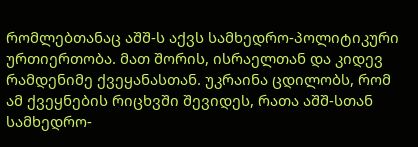რომლებთანაც აშშ-ს აქვს სამხედრო-პოლიტიკური ურთიერთობა. მათ შორის, ისრაელთან და კიდევ რამდენიმე ქვეყანასთან. უკრაინა ცდილობს, რომ ამ ქვეყნების რიცხვში შევიდეს, რათა აშშ-სთან სამხედრო-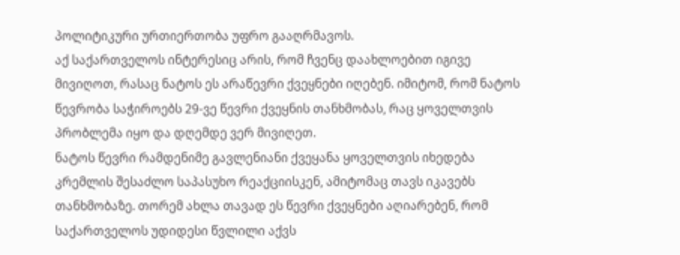პოლიტიკური ურთიერთობა უფრო გააღრმავოს.
აქ საქართველოს ინტერესიც არის, რომ ჩვენც დაახლოებით იგივე მივიღოთ, რასაც ნატოს ეს არაწევრი ქვეყნები იღებენ. იმიტომ, რომ ნატოს წევრობა საჭიროებს 29-ვე წევრი ქვეყნის თანხმობას, რაც ყოველთვის პრობლემა იყო და დღემდე ვერ მივიღეთ.
ნატოს წევრი რამდენიმე გავლენიანი ქვეყანა ყოველთვის იხედება კრემლის შესაძლო საპასუხო რეაქციისკენ, ამიტომაც თავს იკავებს თანხმობაზე. თორემ ახლა თავად ეს წევრი ქვეყნები აღიარებენ, რომ საქართველოს უდიდესი წვლილი აქვს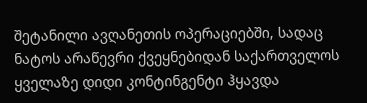შეტანილი ავღანეთის ოპერაციებში, სადაც ნატოს არაწევრი ქვეყნებიდან საქართველოს ყველაზე დიდი კონტინგენტი ჰყავდა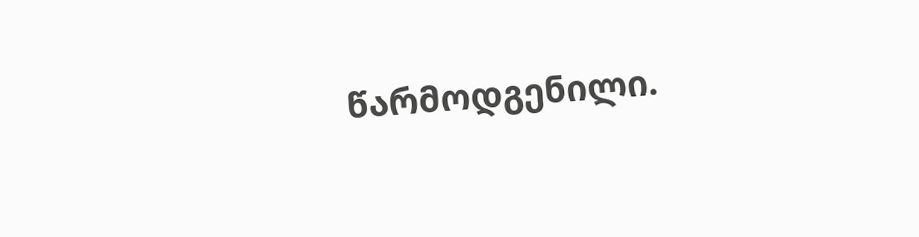წარმოდგენილი.